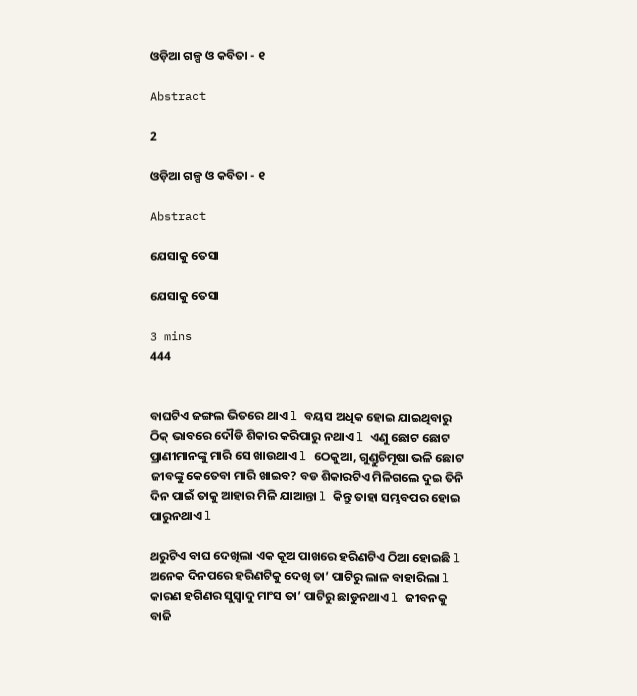ଓଡ଼ିଆ ଗଳ୍ପ ଓ କବିତା - ୧

Abstract

2

ଓଡ଼ିଆ ଗଳ୍ପ ଓ କବିତା - ୧

Abstract

ଯେସାକୁ ତେସା

ଯେସାକୁ ତେସା

3 mins
444


ବାଘଟିଏ ଜଙ୍ଗଲ ଭିତରେ ଥାଏ l ବୟସ ଅଧିକ ହୋଇ ଯାଇଥିବାରୁ ଠିକ୍ ଭାବରେ ଦୌଡି ଶିକାର କରିପାରୁ ନଥାଏ l ଏଣୁ ଛୋଟ ଛୋଟ ପ୍ରାଣୀମାନଙ୍କୁ ମାରି ସେ ଖାଉଥାଏ l ଠେକୁଆ, ଗୁଣ୍ଡୁଚିମୂଷା ଭଳି ଛୋଟ ଜୀବଙ୍କୁ କେତେବା ମାରି ଖାଇବ? ବଡ ଶିକାରଟିଏ ମିଳିଗଲେ ଦୁଇ ତିନି ଦିନ ପାଇଁ ତାକୁ ଆହାର ମିଳି ଯାଆନ୍ତା l କିନ୍ତୁ ତାହା ସମ୍ଭବପର ହୋଇ ପାରୁନଥାଏ l

ଥରୁଟିଏ ବାଘ ଦେଖିଲା ଏକ କୂଅ ପାଖରେ ହରିଣଟିଏ ଠିଆ ହୋଇଛି l ଅନେକ ଦିନପରେ ହରିଣଟିକୁ ଦେଖି ତା’ ପାଟିରୁ ଲାଳ ବାହାରିଲା l କାରଣ ହଗିଣର ସୁସ୍ୱାଦୁ ମାଂସ ତା’ ପାଟିରୁ ଛାଡୁନଥାଏ l ଜୀବନକୁ ବାଜି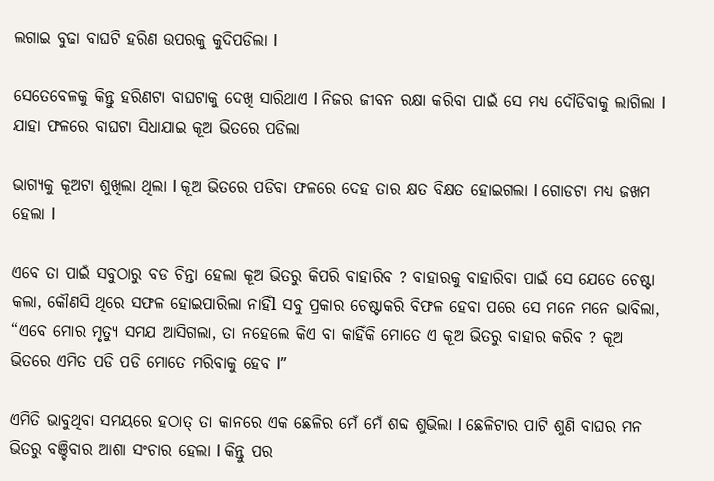ଲଗାଇ ବୁଢା ବାଘଟି ହରିଣ ଉପରକୁ କୁଦିପଡିଲା l

ସେତେବେଳକୁ କିନ୍ତୁ ହରିଣଟା ବାଘଟାକୁ ଦେଖି ସାରିଥାଏ l ନିଜର ଜୀବନ ରକ୍ଷା କରିବା ପାଇଁ ସେ ମଧ୍ୟ ଦୌଡିବାକୁ ଲାଗିଲା l ଯାହା ଫଳରେ ବାଘଟା ସିଧାଯାଇ କୂଅ ଭିତରେ ପଡିଲା

ଭାଗ୍ୟକୁ କୂଅଟା ଶୁଖିଲା ଥିଲା l କୂଅ ଭିତରେ ପଡିବା ଫଳରେ ଦେହ ତାର କ୍ଷତ ବିକ୍ଷତ ହୋଇଗଲା l ଗୋଡଟା ମଧ୍ୟ ଜଖମ ହେଲା l

ଏବେ ତା ପାଇଁ ସବୁଠାରୁ ବଡ ଚିନ୍ତା ହେଲା କୂଅ ଭିତରୁ କିପରି ବାହାରିବ ? ବାହାରକୁ ବାହାରିବା ପାଇଁ ସେ ଯେତେ ଚେଷ୍ଟା କଲା, କୌଣସି ଥିରେ ସଫଳ ହୋଇପାରିଲା ନାହିଁl ସବୁ ପ୍ରକାର ଚେଷ୍ଟାକରି ବିଫଳ ହେବା ପରେ ସେ ମନେ ମନେ ଭାବିଲା, “ଏବେ ମୋର ମୃତ୍ୟୁ ସମଯ ଆସିଗଲା, ତା ନହେଲେ କିଏ ବା କାହିଁକି ମୋତେ ଏ କୂଅ ଭିତରୁ ବାହାର କରିବ ? କୂଅ ଭିତରେ ଏମିତ ପଡି ପଡି ମୋତେ ମରିବାକୁ ହେବ l”

ଏମିତି ଭାବୁଥିବା ସମୟରେ ହଠାତ୍ ତା କାନରେ ଏକ ଛେଳିର ମେଁ ମେଁ ଶବ୍ଦ ଶୁଭିଲା l ଛେଳିଟାର ପାଟି ଶୁଣି ବାଘର ମନ ଭିତରୁ ବଞ୍ଚିବାର ଆଶା ସଂଚାର ହେଲା l କିନ୍ତୁ ପର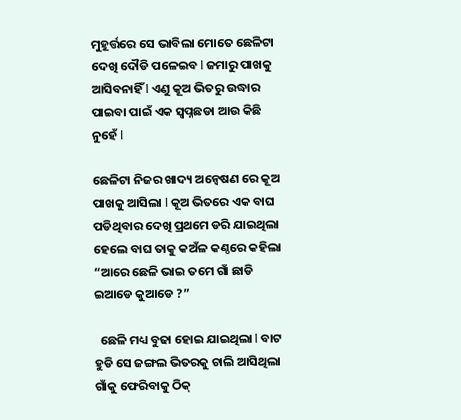ମୁହୂର୍ତ୍ତରେ ସେ ଭାବିଲା ମୋତେ ଛେଳିଟା ଦେଖି ଦୌଡି ପଳେଇବ l ଜମାରୁ ପାଖକୁ ଆସିବନାହିଁ l ଏଣୁ କୂଅ ଭିତରୁ ଉଦ୍ଧାର ପାଇବା ପାଇଁ ଏକ ସ୍ୱପ୍ନଛଡା ଆଉ କିଛି ନୁହେଁ l

ଛେଳିଟା ନିଜର ଖାଦ୍ୟ ଅନ୍ୱେଷଣ ରେ କୂଅ ପାଖକୁ ଆସିଲା l କୂଅ ଭିତରେ ଏକ ବାଘ ପଡିଥିବାର ଦେଖି ପ୍ରଥମେ ଡରି ଯାଇଥିଲା ହେଲେ ବାଘ ତାକୁ କଅଁଳ କଣ୍ଠରେ କହିଲା “ଆରେ ଛେଳି ଭାଇ ତମେ ଗାଁ ଛାଡି ଇଆଡେ କୁଆଡେ ?”

  ଛେଳି ମଧ୍ୟ ବୁଢା ହୋଇ ଯାଇଥିଲା l ବାଟ ହୁଡି ସେ ଜଙ୍ଗଲ ଭିତରକୁ ଚାଲି ଆସିଥିଲା ଗାଁକୁ ଫେରିବାକୁ ଠିକ୍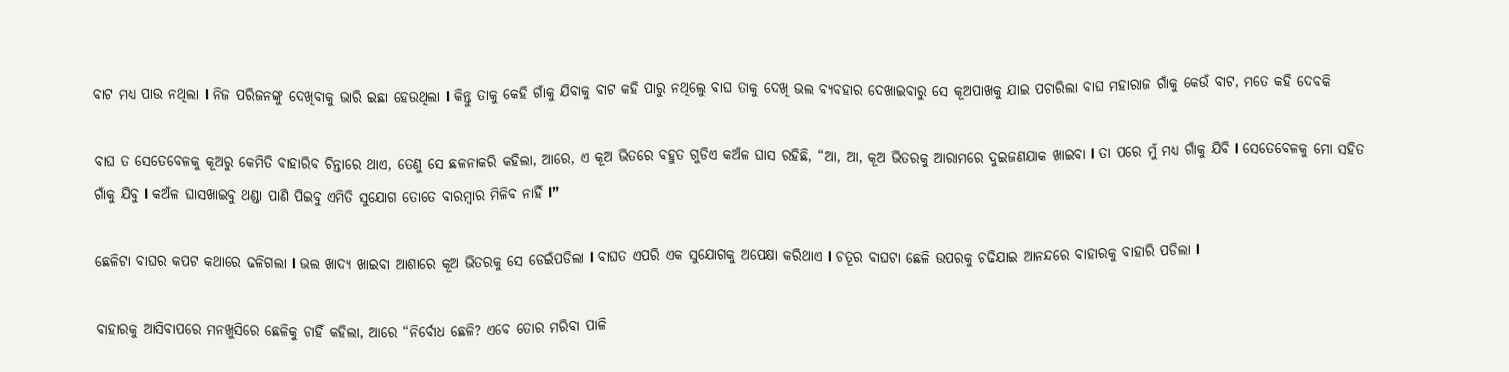ବାଟ ମଧ୍ୟ ପାଉ ନଥିଲା l ନିଜ ପରିଜନଙ୍କୁ ଦେଖିବାକୁ ଭାରି ଇଛା ହେଉଥିଲା l କିନ୍ତୁ ତାକୁ କେହି ଗାଁକୁ ଯିବାକୁ ବାଟ କହି ପାରୁ ନଥିଲେୁ ବାଘ ତାକୁ ଦେଖି ଭଲ ବ୍ୟବହାର ଦେଖାଇବାରୁ ସେ କୂଅପାଖକୁ ଯାଇ ପଚାରିଲା ବାଘ ମହାରାଜ ଗାଁକୁ କେଉଁ ବାଟ, ମତେ କହି ଦେବକି

ବାଘ ତ ସେତେବେଳକୁ କୂଅରୁ କେମିତି ବାହାରିବ ଚିନ୍ତାରେ ଥାଏ, ତେଣୁ ସେ ଛଳନାକରି କହିଲା, ଆରେ, ଏ କୂଅ ଭିତରେ ବହୁତ ଗୁଡିଏ କଅଁଳ ଘାସ ରହିଛି, “ଆ, ଆ, କୂଅ ଭିତରକୁ ଆରାମରେ ଦୁଇଜଣଯାକ ଖାଇବା l ତା ପରେ ମୁଁ ମଧ୍ୟ ଗାଁକୁ ଯିବି l ସେତେବେଳକୁ ମୋ ସହିତ ଗାଁକୁ ଯିବୁ l କଅଁଳ ଘାସଖାଇବୁ ଥଣ୍ଡା ପାଣି ପିଇବୁ ଏମିତି ସୁଯୋଗ ତୋତେ ବାରମ୍ବାର ମିଳିବ ନାହିଁ l”

ଛେଳିଟା ବାଘର କପଟ କଥାରେ ଢଳିଗଲା l ଭଲ ଖାଦ୍ୟ ଖାଇବା ଆଶାରେ କୂଅ ଭିତରକୁ ସେ ଡେଇଁପଡିଲା l ବାଘତ ଏପରି ଏକ ସୁଯୋଗକୁ ଅପେକ୍ଷା କରିଥାଏ l ଚତୂର ବାଘଟା ଛେଳି ଉପରକୁ ଚଢିଯାଇ ଆନନ୍ଦରେ ବାହାରକୁ ବାହାରି ପଡିଲା l

ବାହାରକୁ ଆସିବାପରେ ମନଖୁସିରେ ଛେଳିକୁ ଚାହିଁ କହିଲା, ଆରେ “ନିର୍ବୋଧ ଛେଳି? ଏବେ ତୋର ମରିବା ପାଳି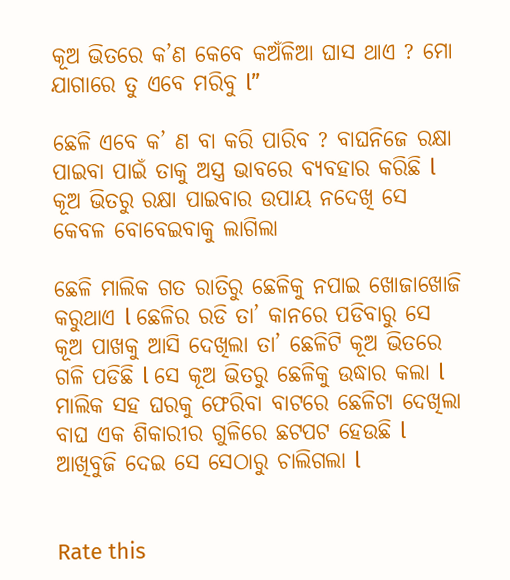କୂଅ ଭିତରେ କ’ଣ କେବେ କଅଁଳିଆ ଘାସ ଥାଏ ? ମୋ ଯାଗାରେ ତୁ ଏବେ ମରିବୁ l”

ଛେଳି ଏବେ କ’ ଣ ବା କରି ପାରିବ ? ବାଘନିଜେ ରକ୍ଷା ପାଇବା ପାଇଁ ତାକୁ ଅସ୍ତ୍ର ଭାବରେ ବ୍ୟବହାର କରିଛି l କୂଅ ଭିତରୁ ରକ୍ଷା ପାଇବାର ଉପାୟ ନଦେଖି ସେ କେବଳ ବୋବେଇବାକୁ ଲାଗିଲା

ଛେଳି ମାଲିକ ଗତ ରାତିରୁ ଛେଳିକୁ ନପାଇ ଖୋଜାଖୋଜି କରୁଥାଏ l ଛେଳିର ରଡି ତା’ କାନରେ ପଡିବାରୁ ସେ କୂଅ ପାଖକୁ ଆସି ଦେଖିଲା ତା’ ଛେଳିଟି କୂଅ ଭିତରେ ଗଳି ପଡିଛି l ସେ କୂଅ ଭିତରୁ ଛେଳିକୁ ଉଦ୍ଧାର କଲା l ମାଲିକ ସହ ଘରକୁ ଫେରିବା ବାଟରେ ଛେଳିଟା ଦେଖିଲା ବାଘ ଏକ ଶିକାରୀର ଗୁଳିରେ ଛଟପଟ ହେଉଛି l ଆଖିବୁଜି ଦେଇ ସେ ସେଠାରୁ ଚାଲିଗଲା l


Rate this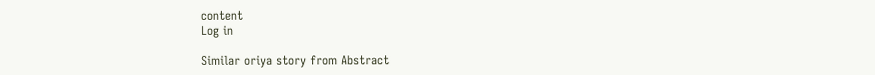content
Log in

Similar oriya story from Abstract